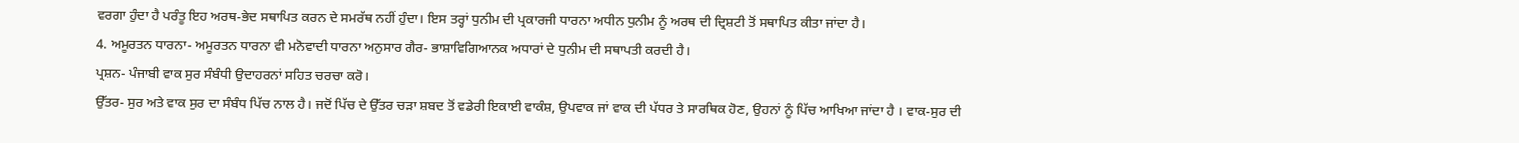ਵਰਗਾ ਹੁੰਦਾ ਹੈ ਪਰੰਤੂ ਇਹ ਅਰਥ-ਭੇਦ ਸਥਾਪਿਤ ਕਰਨ ਦੇ ਸਮਰੱਥ ਨਹੀਂ ਹੁੰਦਾ। ਇਸ ਤਰ੍ਹਾਂ ਧੁਨੀਮ ਦੀ ਪ੍ਰਕਾਰਜੀ ਧਾਰਨਾ ਅਧੀਨ ਧੁਨੀਮ ਨੂੰ ਅਰਥ ਦੀ ਦ੍ਰਿਸ਼ਟੀ ਤੋਂ ਸਥਾਪਿਤ ਕੀਤਾ ਜਾਂਦਾ ਹੈ।
4. ਅਮੂਰਤਨ ਧਾਰਨਾ- ਅਮੂਰਤਨ ਧਾਰਨਾ ਵੀ ਮਨੋਵਾਦੀ ਧਾਰਨਾ ਅਨੁਸਾਰ ਗੈਰ- ਭਾਸ਼ਾਵਿਗਿਆਨਕ ਅਧਾਰਾਂ ਦੇ ਧੁਨੀਮ ਦੀ ਸਥਾਪਤੀ ਕਰਦੀ ਹੈ।
ਪ੍ਰਸ਼ਨ- ਪੰਜਾਬੀ ਵਾਕ ਸੁਰ ਸੰਬੰਧੀ ਉਦਾਹਰਨਾਂ ਸਹਿਤ ਚਰਚਾ ਕਰੋ।
ਉੱਤਰ- ਸੁਰ ਅਤੇ ਵਾਕ ਸੁਰ ਦਾ ਸੰਬੰਧ ਪਿੱਚ ਨਾਲ ਹੈ। ਜਦੋਂ ਪਿੱਚ ਦੇ ਉੱਤਰ ਚੜਾ ਸ਼ਬਦ ਤੋਂ ਵਡੇਰੀ ਇਕਾਈ ਵਾਕੰਸ਼, ਉਪਵਾਕ ਜਾਂ ਵਾਕ ਦੀ ਪੱਧਰ ਤੇ ਸਾਰਥਿਕ ਹੋਣ, ਉਹਨਾਂ ਨੂੰ ਪਿੱਚ ਆਖਿਆ ਜਾਂਦਾ ਹੈ । ਵਾਕ-ਸੁਰ ਦੀ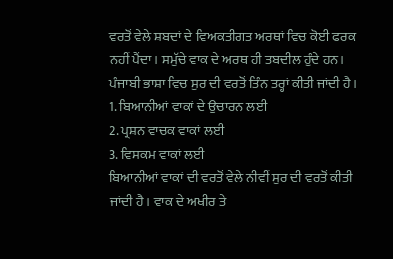ਵਰਤੋਂ ਵੇਲੇ ਸ਼ਬਦਾਂ ਦੇ ਵਿਅਕਤੀਗਤ ਅਰਥਾਂ ਵਿਚ ਕੋਈ ਫਰਕ ਨਹੀਂ ਪੈਂਦਾ। ਸਮੁੱਚੇ ਵਾਕ ਦੇ ਅਰਥ ਹੀ ਤਬਦੀਲ ਹੁੰਦੇ ਹਨ। ਪੰਜਾਬੀ ਭਾਸ਼ਾ ਵਿਚ ਸੁਰ ਦੀ ਵਰਤੋਂ ਤਿੰਨ ਤਰ੍ਹਾਂ ਕੀਤੀ ਜਾਂਦੀ ਹੈ।
1. ਬਿਆਨੀਆਂ ਵਾਕਾਂ ਦੇ ਉਚਾਰਨ ਲਈ
2. ਪ੍ਰਸ਼ਨ ਵਾਚਕ ਵਾਕਾਂ ਲਈ
3. ਵਿਸਕਮ ਵਾਕਾਂ ਲਈ
ਬਿਆਨੀਆਂ ਵਾਕਾਂ ਦੀ ਵਰਤੋਂ ਵੇਲੇ ਨੀਵੀਂ ਸੁਰ ਦੀ ਵਰਤੋਂ ਕੀਤੀ ਜਾਂਦੀ ਹੈ। ਵਾਕ ਦੇ ਅਖੀਰ ਤੇ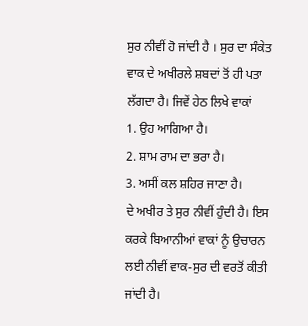ਸੁਰ ਨੀਵੀਂ ਹੋ ਜਾਂਦੀ ਹੈ । ਸੁਰ ਦਾ ਸੰਕੇਤ ਵਾਕ ਦੇ ਅਖੀਰਲੇ ਸ਼ਬਦਾਂ ਤੋਂ ਹੀ ਪਤਾ ਲੱਗਦਾ ਹੈ। ਜਿਵੇਂ ਹੇਠ ਲਿਖੇ ਵਾਕਾਂ
1. ਉਹ ਆਗਿਆ ਹੈ।
2. ਸ਼ਾਮ ਰਾਮ ਦਾ ਭਰਾ ਹੈ।
3. ਅਸੀਂ ਕਲ ਸ਼ਹਿਰ ਜਾਣਾ ਹੈ।
ਦੇ ਅਖੀਰ ਤੇ ਸੁਰ ਨੀਵੀਂ ਹੁੰਦੀ ਹੈ। ਇਸ ਕਰਕੇ ਬਿਆਨੀਆਂ ਵਾਕਾਂ ਨੂੰ ਉਚਾਰਨ ਲਈ ਨੀਵੀਂ ਵਾਕ-ਸੁਰ ਦੀ ਵਰਤੋਂ ਕੀਤੀ ਜਾਂਦੀ ਹੈ।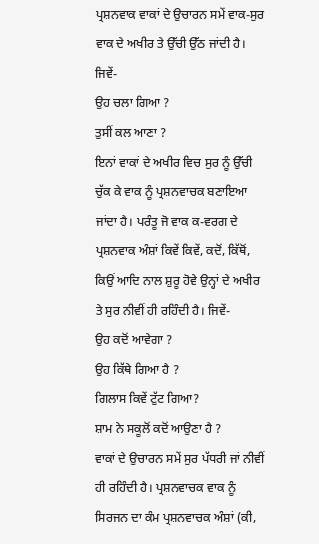ਪ੍ਰਸ਼ਨਵਾਕ ਵਾਕਾਂ ਦੇ ਉਚਾਰਨ ਸਮੇਂ ਵਾਕ-ਸੁਰ ਵਾਕ ਦੇ ਅਖੀਰ ਤੇ ਉੱਚੀ ਉੱਠ ਜਾਂਦੀ ਹੈ। ਜਿਵੇਂ-
ਉਹ ਚਲਾ ਗਿਆ ?
ਤੁਸੀਂ ਕਲ ਆਣਾ ?
ਇਨਾਂ ਵਾਕਾਂ ਦੇ ਅਖੀਰ ਵਿਚ ਸੁਰ ਨੂੰ ਉੱਚੀ ਚੁੱਕ ਕੇ ਵਾਕ ਨੂੰ ਪ੍ਰਸ਼ਨਵਾਚਕ ਬਣਾਇਆ ਜਾਂਦਾ ਹੈ। ਪਰੰਤੂ ਜੋ ਵਾਕ ਕ-ਵਰਗ ਦੇ ਪ੍ਰਸ਼ਨਵਾਕ ਅੰਸ਼ਾਂ ਕਿਵੇਂ ਕਿਵੇਂ, ਕਦੋਂ, ਕਿੱਥੋਂ, ਕਿਉਂ ਆਦਿ ਨਾਲ ਸ਼ੁਰੂ ਹੋਵੇ ਉਨ੍ਹਾਂ ਦੇ ਅਖੀਰ ਤੇ ਸੁਰ ਨੀਵੀਂ ਹੀ ਰਹਿੰਦੀ ਹੈ। ਜਿਵੇਂ-
ਉਹ ਕਦੋਂ ਆਵੇਗਾ ?
ਉਹ ਕਿੱਥੇ ਗਿਆ ਹੈ ?
ਗਿਲਾਸ ਕਿਵੇਂ ਟੁੱਟ ਗਿਆ?
ਸ਼ਾਮ ਨੇ ਸਕੂਲੋਂ ਕਦੋਂ ਆਉਣਾ ਹੈ ?
ਵਾਕਾਂ ਦੇ ਉਚਾਰਨ ਸਮੇਂ ਸੁਰ ਪੱਧਰੀ ਜਾਂ ਨੀਵੀਂ ਹੀ ਰਹਿੰਦੀ ਹੈ। ਪ੍ਰਸ਼ਨਵਾਚਕ ਵਾਕ ਨੂੰ ਸਿਰਜਨ ਦਾ ਕੰਮ ਪ੍ਰਸ਼ਨਵਾਚਕ ਅੰਸ਼ਾਂ (ਕੀ,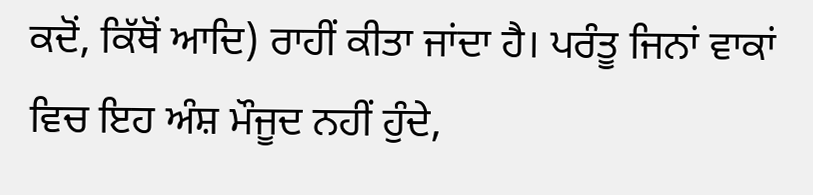ਕਦੋਂ, ਕਿੱਥੋਂ ਆਦਿ) ਰਾਹੀਂ ਕੀਤਾ ਜਾਂਦਾ ਹੈ। ਪਰੰਤੂ ਜਿਨਾਂ ਵਾਕਾਂ ਵਿਚ ਇਹ ਅੰਸ਼ ਮੌਜੂਦ ਨਹੀਂ ਹੁੰਦੇ,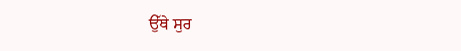ਉੱਥੇ ਸੁਰ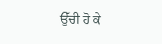ਉੱਚੀ ਹੋ ਕੇ